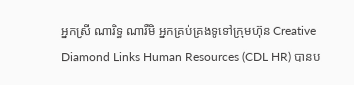អ្នកស្រី ណារិទ្ធ ណារឺមិ អ្នកគ្រប់គ្រងទូទៅក្រុមហ៊ុន Creative Diamond Links Human Resources (CDL HR) បានប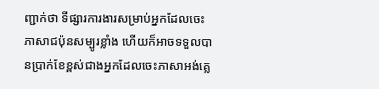ញ្ជាក់ថា ទីផ្សារការងារសម្រាប់អ្នកដែលចេះភាសាជប៉ុនសម្បូរខ្លាំង ហើយក៏អាចទទួលបានប្រាក់ខែខ្ពស់ជាងអ្នកដែលចេះភាសាអង់គ្លេ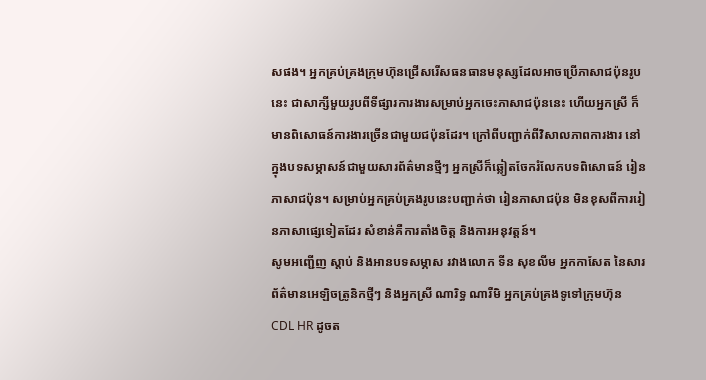សផង។ អ្នកគ្រប់គ្រងក្រុមហ៊ុនជ្រើសរើសធនធានមនុស្សដែលអាចប្រើភាសាជប៉ុនរូបនេះ ជាសាក្សីមួយរូបពីទីផ្សារការងារសម្រាប់អ្នកចេះភាសាជប៉ុននេះ ហើយអ្នកស្រី ក៏មានពិសោធន៍ការងារច្រើនជាមួយជប៉ុនដែរ។ ក្រៅពីបញ្ជាក់ពីវិសាលភាពការងារ នៅក្នុងបទសម្ភាសន៍ជាមួយសារព័ត៌មានថ្មីៗ អ្នកស្រីក៏ឆ្លៀតចែករំលែកបទពិសោធន៍ រៀនភាសាជប៉ុន។ សម្រាប់អ្នកគ្រប់គ្រងរូបនេះបញ្ជាក់ថា រៀនភាសាជប៉ុន មិនខុសពីការរៀនភាសាផ្សេទៀតដែរ សំខាន់គឺការតាំងចិត្ត និងការអនុវត្តន៍។
សូមអញ្ជើញ ស្តាប់ និងអានបទសម្ភាស រវាងលោក ទីន សុខលីម អ្នកកាសែត នៃសារព័ត៌មានអេឡិចត្រូនិកថ្មីៗ និងអ្នកស្រី ណារិទ្ធ ណារឺមិ អ្នកគ្រប់គ្រងទូទៅក្រុមហ៊ុន CDL HR ដូចត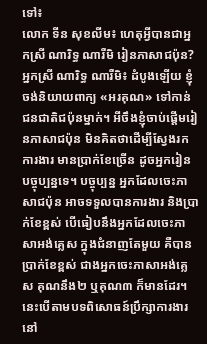ទៅ៖
លោក ទីន សុខលីម៖ ហេតុអ្វីបានជាអ្នកស្រី ណារិទ្ធ ណារឺមិ រៀនភាសាជប៉ុន?
អ្នកស្រី ណារិទ្ធ ណារឺមិ៖ ដំបូងឡើយ ខ្ញុំចង់និយាយពាក្យ «អរគុណ» ទៅកាន់ជនជាតិជប៉ុនម្នាក់។ អីចឹងខ្ញុំចាប់ផ្តើមរៀនភាសាជប៉ុន មិនគិតថាដើម្បីស្វែងរកការងារ មានប្រាក់ខែច្រើន ដូចអ្នករៀនបច្ចុប្បន្នទេ។ បច្ចុប្បន្ន អ្នកដែលចេះភាសាជប៉ុន អាចទទួលបានការងារ និងប្រាក់ខែខ្ពស់ បើធៀបនឹងអ្នកដែលចេះភាសាអង់គ្លេស ក្នុងជំនាញតែមួយ គឺបានប្រាក់ខែខ្ពស់ ជាងអ្នកចេះភាសាអង់គ្លេស គុណនឹង២ ឬគុណ៣ ក៏មានដែរ។ នេះបើតាមបទពិសោធន៍ប្រឹក្សាការងារនៅ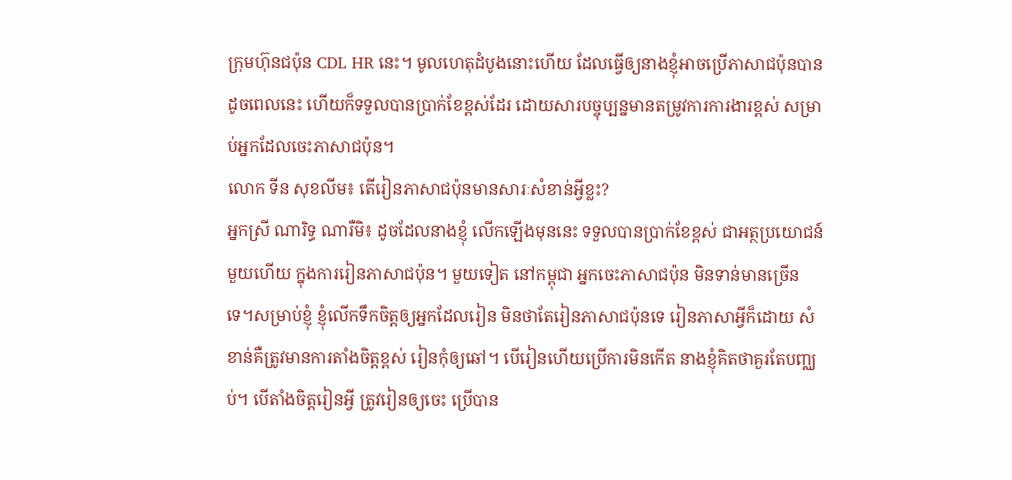ក្រុមហ៊ុនជប៉ុន CDL HR នេះ។ មូលហេតុដំបូងនោះហើយ ដែលធ្វើឲ្យនាងខ្ញុំអាចប្រើភាសាជប៉ុនបានដូចពេលនេះ ហើយក៏ទទួលបានប្រាក់ខែខ្ពស់ដែរ ដោយសារបច្ចុប្បន្នមានតម្រូវការការងារខ្ពស់ សម្រាប់អ្នកដែលចេះភាសាជប៉ុន។
លោក ទីន សុខលីម៖ តើរៀនភាសាជប៉ុនមានសារៈសំខាន់អ្វីខ្លះ?
អ្នកស្រី ណារិទ្ធ ណារឺមិ៖ ដូចដែលនាងខ្ញុំ លើកឡើងមុននេះ ទទួលបានប្រាក់ខែខ្ពស់ ជាអត្ថប្រយោជន៍មួយហើយ ក្នុងការរៀនភាសាជប៉ុន។ មួយទៀត នៅកម្ពុជា អ្នកចេះភាសាជប៉ុន មិនទាន់មានច្រើនទេ។សម្រាប់ខ្ញុំ ខ្ញុំលើកទឹកចិត្តឲ្យអ្នកដែលរៀន មិនថាតែរៀនភាសាជប៉ុនទេ រៀនភាសាអ្វីក៏ដោយ សំខាន់គឺត្រូវមានការតាំងចិត្តខ្ពស់ រៀនកុំឲ្យឆៅ។ បើរៀនហើយប្រើការមិនកើត នាងខ្ញុំគិតថាគួរតែបញ្ឈប់។ បើតាំងចិត្តរៀនអ្វី ត្រូវរៀនឲ្យចេះ ប្រើបាន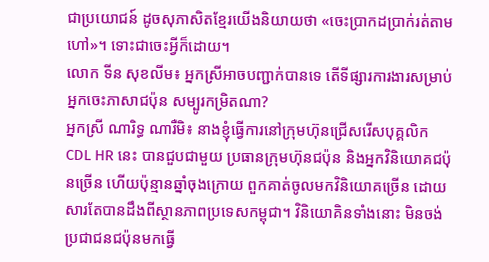ជាប្រយោជន៍ ដូចសុភាសិតខ្មែរយើងនិយាយថា «ចេះប្រាកដប្រាក់រត់តាមហៅ»។ ទោះជាចេះអ្វីក៏ដោយ។
លោក ទីន សុខលីម៖ អ្នកស្រីអាចបញ្ជាក់បានទេ តើទីផ្សារការងារសម្រាប់អ្នកចេះភាសាជប៉ុន សម្បូរកម្រិតណា?
អ្នកស្រី ណារិទ្ធ ណារឺមិ៖ នាងខ្ញុំធ្វើការនៅក្រុមហ៊ុនជ្រើសរើសបុគ្គលិក CDL HR នេះ បានជួបជាមួយ ប្រធានក្រុមហ៊ុនជប៉ុន និងអ្នកវិនិយោគជប៉ុនច្រើន ហើយប៉ុន្មានឆ្នាំចុងក្រោយ ពួកគាត់ចូលមកវិនិយោគច្រើន ដោយសារតែបានដឹងពីស្ថានភាពប្រទេសកម្ពុជា។ វិនិយោគិនទាំងនោះ មិនចង់ប្រជាជនជប៉ុនមកធ្វើ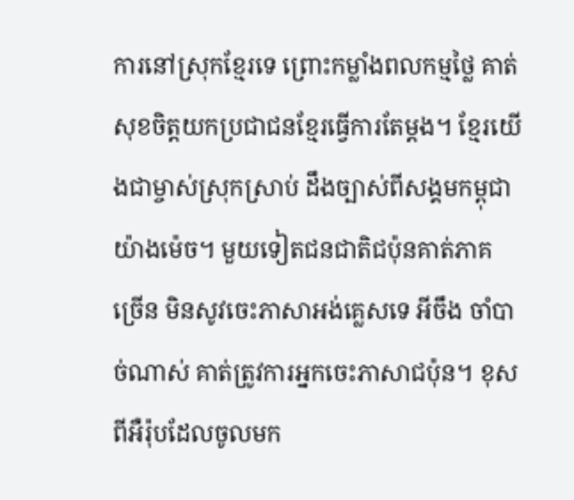ការនៅស្រុកខ្មែរទេ ព្រោះកម្លាំងពលកម្មថ្លៃ គាត់សុខចិត្តយកប្រជាជនខ្មែរធ្វើការតែម្តង។ ខ្មែរយើងជាម្ចាស់ស្រុកស្រាប់ ដឹងច្បាស់ពីសង្គមកម្ពុជាយ៉ាងម៉េច។ មួយទៀតជនជាតិជប៉ុនគាត់ភាគច្រើន មិនសូវចេះភាសាអង់គ្លេសទេ អីចឹង ចាំបាច់ណាស់ គាត់ត្រូវការអ្នកចេះភាសាជប៉ុន។ ខុសពីអឺរ៉ុបដែលចូលមក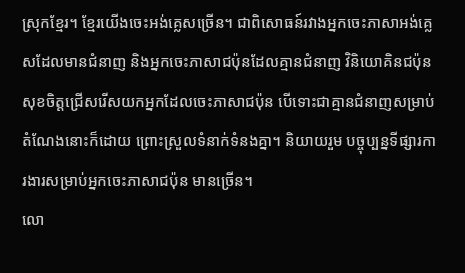ស្រុកខ្មែរ។ ខ្មែរយើងចេះអង់គ្លេសច្រើន។ ជាពិសោធន៍រវាងអ្នកចេះភាសាអង់គ្លេសដែលមានជំនាញ និងអ្នកចេះភាសាជប៉ុនដែលគ្មានជំនាញ វិនិយោគិនជប៉ុន សុខចិត្តជ្រើសរើសយកអ្នកដែលចេះភាសាជប៉ុន បើទោះជាគ្មានជំនាញសម្រាប់តំណែងនោះក៏ដោយ ព្រោះស្រួលទំនាក់ទំនងគ្នា។ និយាយរួម បច្ចុប្បន្នទីផ្សារការងារសម្រាប់អ្នកចេះភាសាជប៉ុន មានច្រើន។
លោ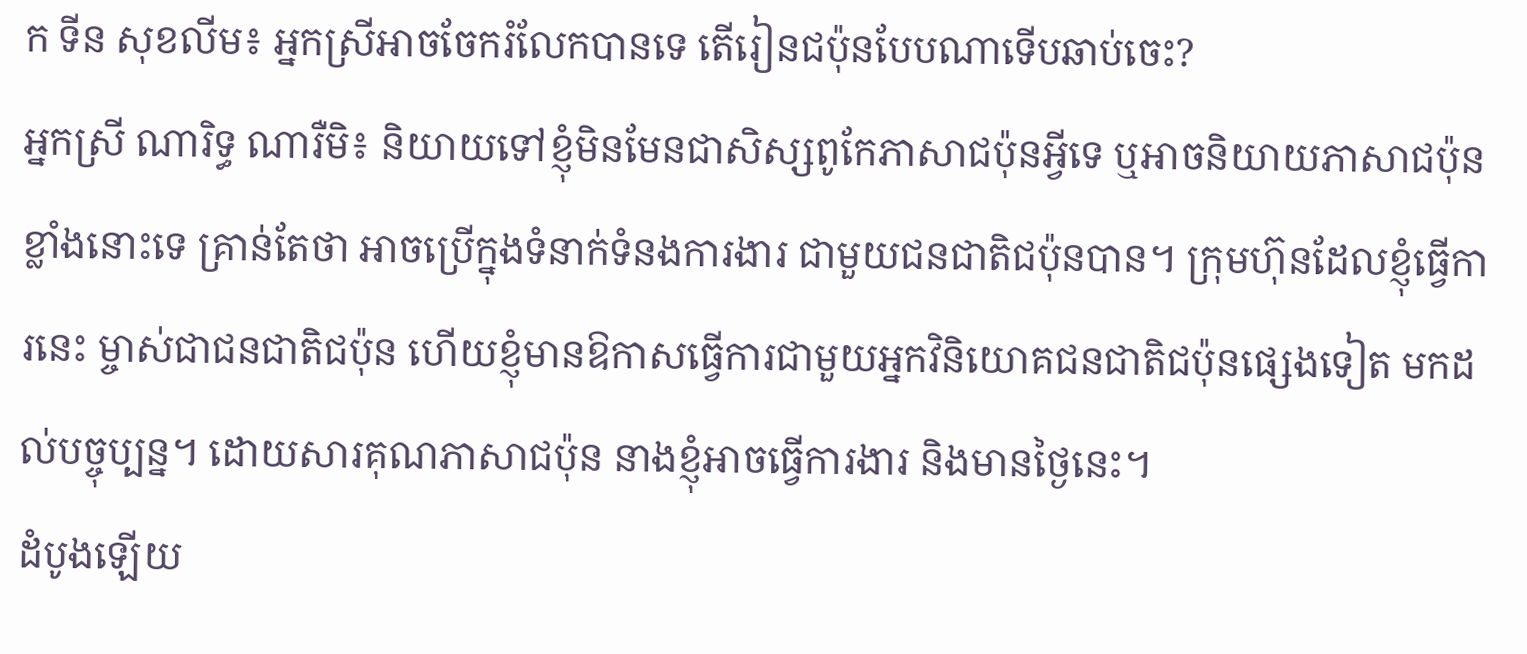ក ទីន សុខលីម៖ អ្នកស្រីអាចចែករំលែកបានទេ តើរៀនជប៉ុនបែបណាទើបឆាប់ចេះ?
អ្នកស្រី ណារិទ្ធ ណារឺមិ៖ និយាយទៅខ្ញុំមិនមែនជាសិស្សពូកែភាសាជប៉ុនអ្វីទេ ឬអាចនិយាយភាសាជប៉ុនខ្លាំងនោះទេ គ្រាន់តែថា អាចប្រើក្នុងទំនាក់ទំនងការងារ ជាមួយជនជាតិជប៉ុនបាន។ ក្រុមហ៊ុនដែលខ្ញុំធ្វើការនេះ ម្ចាស់ជាជនជាតិជប៉ុន ហើយខ្ញុំមានឱកាសធ្វើការជាមួយអ្នកវិនិយោគជនជាតិជប៉ុនផ្សេងទៀត មកដល់បច្ចុប្បន្ន។ ដោយសារគុណភាសាជប៉ុន នាងខ្ញុំអាចធ្វើការងារ និងមានថ្ងៃនេះ។
ដំបូងឡើយ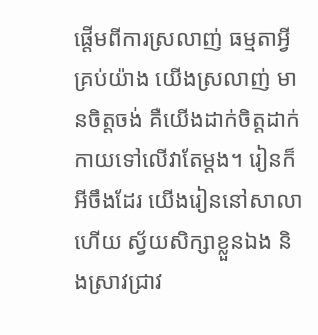ផ្តើមពីការស្រលាញ់ ធម្មតាអ្វីគ្រប់យ៉ាង យើងស្រលាញ់ មានចិត្តចង់ គឺយើងដាក់ចិត្តដាក់កាយទៅលើវាតែម្តង។ រៀនក៏អីចឹងដែរ យើងរៀននៅសាលាហើយ ស្វ័យសិក្សាខ្លួនឯង និងស្រាវជ្រាវ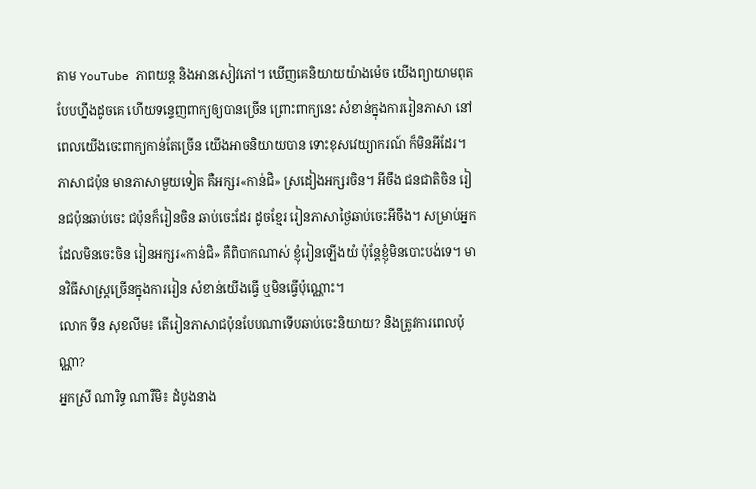តាម YouTube ភាពយន្ត និងអានសៀវភៅ។ ឃើញគេនិយាយយ៉ាងម៉េច យើងព្យាយាមពុតបែបហ្នឹងដូចគេ ហើយទន្ទេញពាក្យឲ្យបានច្រើន ព្រោះពាក្យនេះ សំខាន់ក្នុងការរៀនភាសា នៅពេលយើងចេះពាក្យកាន់តែច្រើន យើងអាចនិយាយបាន ទោះខុសវេយ្យាករណ៍ ក៏មិនអីដែរ។ ភាសាជប៉ុន មានភាសាមួយទៀត គឺអក្សរ«កាន់ជិ» ស្រដៀងអក្សរចិន។ អីចឹង ជនជាតិចិន រៀនជប៉ុនឆាប់ចេះ ជប៉ុនក៏រៀនចិន ឆាប់ចេះដែរ ដូចខ្មែរ រៀនភាសាថ្ងៃឆាប់ចេះអីចឹង។ សម្រាប់អ្នកដែលមិនចេះចិន រៀនអក្សរ«កាន់ជិ» គឺពិបាកណាស់ ខ្ញុំរៀនឡើងយំ ប៉ុន្តែខ្ញុំមិនបោះបង់ទេ។ មានវិធីសាស្ត្រច្រើនក្នុងការរៀន សំខាន់យើងធ្វើ ឬមិនធ្វើប៉ុណ្ណោះ។
លោក ទីន សុខលីម៖ តើរៀនភាសាជប៉ុនបែបណាទើបឆាប់ចេះនិយាយ? និងត្រូវការពេលប៉ុណ្ណា?
អ្នកស្រី ណារិទ្ធ ណារឺមិ៖ ដំបូងនាង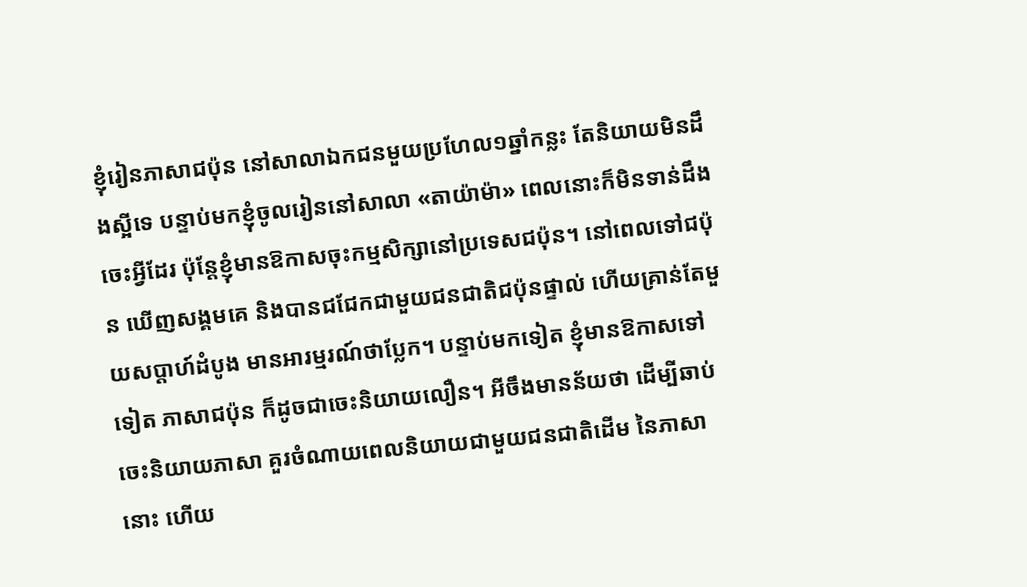ខ្ញុំរៀនភាសាជប៉ុន នៅសាលាឯកជនមួយប្រហែល១ឆ្នាំកន្លះ តែនិយាយមិនដឹងស្អីទេ បន្ទាប់មកខ្ញុំចូលរៀននៅសាលា «តាយ៉ាម៉ា» ពេលនោះក៏មិនទាន់ដឹងចេះអ្វីដែរ ប៉ុន្តែខ្ញុំមានឱកាសចុះកម្មសិក្សានៅប្រទេសជប៉ុន។ នៅពេលទៅជប៉ុន ឃើញសង្គមគេ និងបានជជែកជាមួយជនជាតិជប៉ុនផ្ទាល់ ហើយគ្រាន់តែមួយសប្តាហ៍ដំបូង មានអារម្មរណ៍ថាប្លែក។ បន្ទាប់មកទៀត ខ្ញុំមានឱកាសទៅទៀត ភាសាជប៉ុន ក៏ដូចជាចេះនិយាយលឿន។ អីចឹងមានន័យថា ដើម្បីឆាប់ចេះនិយាយភាសា គួរចំណាយពេលនិយាយជាមួយជនជាតិដើម នៃភាសានោះ ហើយ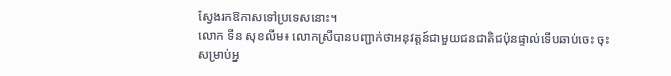ស្វែងរកឱកាសទៅប្រទេសនោះ។
លោក ទីន សុខលីម៖ លោកស្រីបានបញ្ជាក់ថាអនុវត្តន៍ជាមួយជនជាតិជប៉ុនផ្ទាល់ទើបឆាប់ចេះ ចុះសម្រាប់អ្ន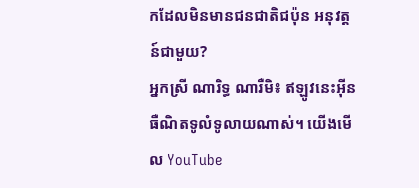កដែលមិនមានជនជាតិជប៉ុន អនុវត្តន៍ជាមួយ?
អ្នកស្រី ណារិទ្ធ ណារឺមិ៖ ឥឡូវនេះអ៊ីនធឺណិតទូលំទូលាយណាស់។ យើងមើល YouTube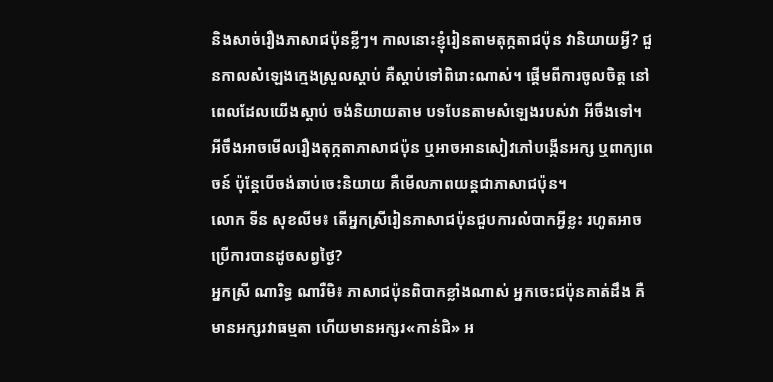និងសាច់រឿងភាសាជប៉ុនខ្លីៗ។ កាលនោះខ្ញុំរៀនតាមតុក្កតាជប៉ុន វានិយាយអ្វី? ជួនកាលសំឡេងក្មេងស្រួលស្តាប់ គឺស្តាប់ទៅពិរោះណាស់។ ផ្តើមពីការចូលចិត្ត នៅពេលដែលយើងស្តាប់ ចង់និយាយតាម បទបែនតាមសំឡេងរបស់វា អីចឹងទៅ។ អីចឹងអាចមើលរឿងតុក្កតាភាសាជប៉ុន ឬអាចអានសៀវភៅបង្កើនអក្ស ឬពាក្យពេចន៍ ប៉ុន្តែបើចង់ឆាប់ចេះនិយាយ គឺមើលភាពយន្តជាភាសាជប៉ុន។
លោក ទីន សុខលីម៖ តើអ្នកស្រីរៀនភាសាជប៉ុនជួបការលំបាកអ្វីខ្លះ រហូតអាចប្រើការបានដូចសព្វថ្ងៃ?
អ្នកស្រី ណារិទ្ធ ណារឺមិ៖ ភាសាជប៉ុនពិបាកខ្លាំងណាស់ អ្នកចេះជប៉ុនគាត់ដឹង គឺមានអក្សរវាធម្មតា ហើយមានអក្សរ«កាន់ជិ» អ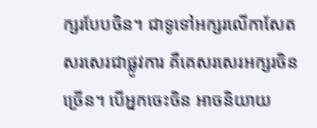ក្សរបែបចិន។ ជាទូទៅអក្សរលើកាសែត សរសេរជាផ្លូវការ គឺគេសរសេរអក្សរចិន ច្រើន។ បើអ្នកចេះចិន អាចនិយាយ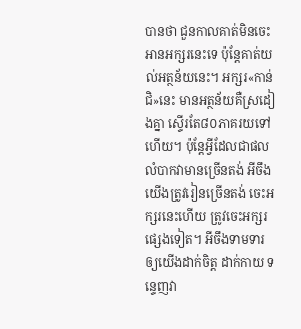បានថា ជួនកាលគាត់មិនចេះអានអក្សរនេះទេ ប៉ុន្តែគាត់យល់អត្ថន័យនេះ។ អក្សរ«កាន់ជិ»នេះ មានអត្ថន័យគឺស្រដៀងគ្នា ស្ទើរតែ៨០ភាគរយទៅហើយ។ ប៉ុន្តែអ្វីដែលជាផលលំបាកវាមានច្រើនតង់ អីចឹង យើងត្រូវរៀនច្រើនតង់ ចេះអក្សរនេះហើយ ត្រូវចេះអក្សរផ្សេងទៀត។ អីចឹងទាមទារឲ្យយើងដាក់ចិត្ត ដាក់កាយ ទន្ទេញវា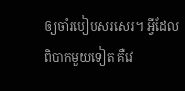ឲ្យចាំរបៀបសរសេរ។ អ្វីដែលពិបាកមួយទៀត គឺវេ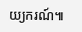យ្យករណ៍៕